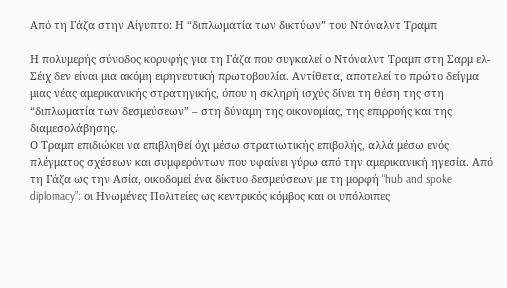Από τη Γάζα στην Αίγυπτο: Η “διπλωματία των δικτύων” του Ντόναλντ Τραμπ

Η πολυμερής σύνοδος κορυφής για τη Γάζα που συγκαλεί ο Ντόναλντ Τραμπ στη Σαρμ ελ-Σέιχ δεν είναι μια ακόμη ειρηνευτική πρωτοβουλία. Αντίθετα, αποτελεί το πρώτο δείγμα μιας νέας αμερικανικής στρατηγικής, όπου η σκληρή ισχύς δίνει τη θέση της στη “διπλωματία των δεσμεύσεων” – στη δύναμη της οικονομίας, της επιρροής και της διαμεσολάβησης.
Ο Τραμπ επιδιώκει να επιβληθεί όχι μέσω στρατιωτικής επιβολής, αλλά μέσω ενός πλέγματος σχέσεων και συμφερόντων που υφαίνει γύρω από την αμερικανική ηγεσία. Από τη Γάζα ως την Ασία, οικοδομεί ένα δίκτυο δεσμεύσεων με τη μορφή “hub and spoke diplomacy”: οι Ηνωμένες Πολιτείες ως κεντρικός κόμβος και οι υπόλοιπες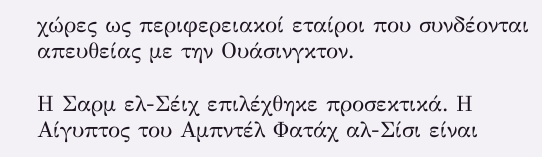χώρες ως περιφερειακοί εταίροι που συνδέονται απευθείας με την Ουάσινγκτον.

Η Σαρμ ελ-Σέιχ επιλέχθηκε προσεκτικά. Η Αίγυπτος του Αμπντέλ Φατάχ αλ-Σίσι είναι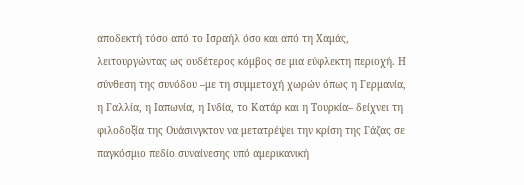αποδεκτή τόσο από το Ισραήλ όσο και από τη Χαμάς, λειτουργώντας ως ουδέτερος κόμβος σε μια εύφλεκτη περιοχή. Η σύνθεση της συνόδου –με τη συμμετοχή χωρών όπως η Γερμανία, η Γαλλία, η Ιαπωνία, η Ινδία, το Κατάρ και η Τουρκία– δείχνει τη φιλοδοξία της Ουάσινγκτον να μετατρέψει την κρίση της Γάζας σε παγκόσμιο πεδίο συναίνεσης υπό αμερικανική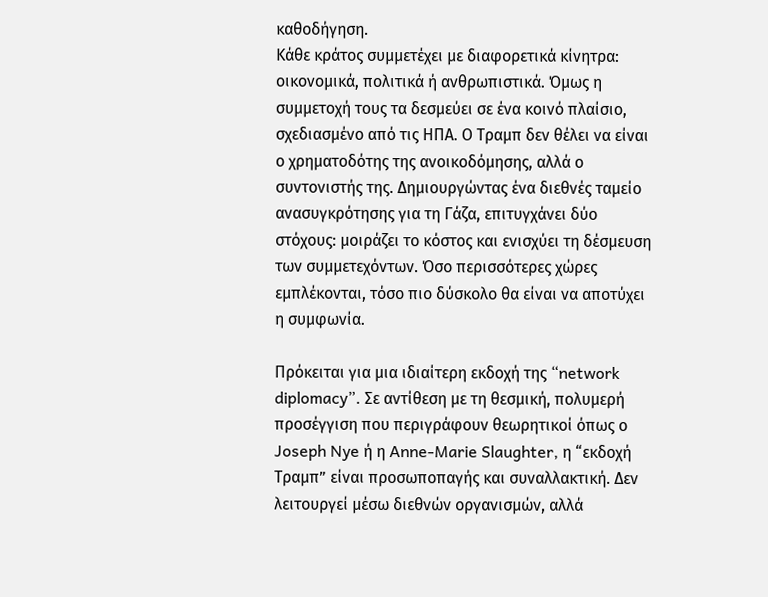καθοδήγηση.
Κάθε κράτος συμμετέχει με διαφορετικά κίνητρα: οικονομικά, πολιτικά ή ανθρωπιστικά. Όμως η συμμετοχή τους τα δεσμεύει σε ένα κοινό πλαίσιο, σχεδιασμένο από τις ΗΠΑ. Ο Τραμπ δεν θέλει να είναι ο χρηματοδότης της ανοικοδόμησης, αλλά ο συντονιστής της. Δημιουργώντας ένα διεθνές ταμείο ανασυγκρότησης για τη Γάζα, επιτυγχάνει δύο στόχους: μοιράζει το κόστος και ενισχύει τη δέσμευση των συμμετεχόντων. Όσο περισσότερες χώρες εμπλέκονται, τόσο πιο δύσκολο θα είναι να αποτύχει η συμφωνία.

Πρόκειται για μια ιδιαίτερη εκδοχή της “network diplomacy”. Σε αντίθεση με τη θεσμική, πολυμερή προσέγγιση που περιγράφουν θεωρητικοί όπως ο Joseph Nye ή η Anne-Marie Slaughter, η “εκδοχή Τραμπ” είναι προσωποπαγής και συναλλακτική. Δεν λειτουργεί μέσω διεθνών οργανισμών, αλλά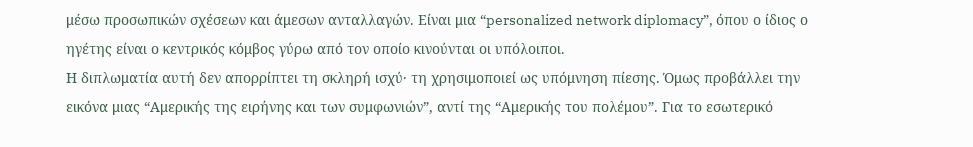μέσω προσωπικών σχέσεων και άμεσων ανταλλαγών. Είναι μια “personalized network diplomacy”, όπου ο ίδιος ο ηγέτης είναι ο κεντρικός κόμβος γύρω από τον οποίο κινούνται οι υπόλοιποι.
Η διπλωματία αυτή δεν απορρίπτει τη σκληρή ισχύ· τη χρησιμοποιεί ως υπόμνηση πίεσης. Όμως προβάλλει την εικόνα μιας “Αμερικής της ειρήνης και των συμφωνιών”, αντί της “Αμερικής του πολέμου”. Για το εσωτερικό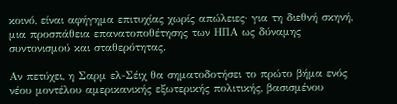κοινό, είναι αφήγημα επιτυχίας χωρίς απώλειες· για τη διεθνή σκηνή, μια προσπάθεια επανατοποθέτησης των ΗΠΑ ως δύναμης συντονισμού και σταθερότητας.

Αν πετύχει, η Σαρμ ελ-Σέιχ θα σηματοδοτήσει το πρώτο βήμα ενός νέου μοντέλου αμερικανικής εξωτερικής πολιτικής, βασισμένου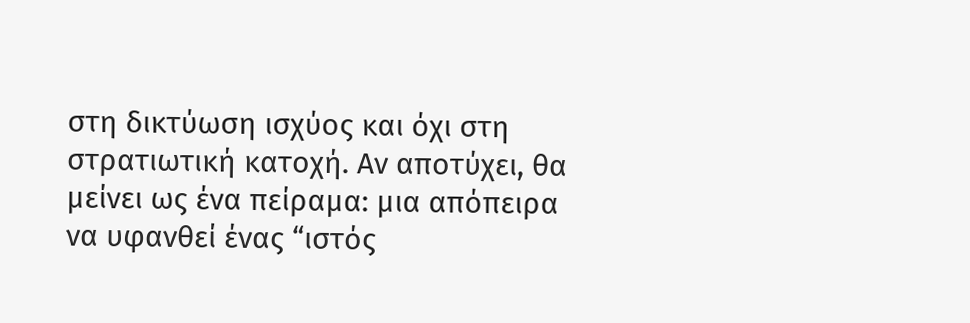στη δικτύωση ισχύος και όχι στη στρατιωτική κατοχή. Αν αποτύχει, θα μείνει ως ένα πείραμα: μια απόπειρα να υφανθεί ένας “ιστός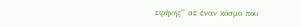ειρήνης” σε έναν κόσμο που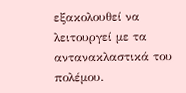εξακολουθεί να λειτουργεί με τα αντανακλαστικά του πολέμου.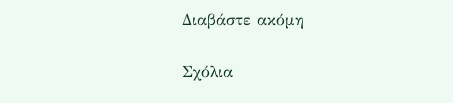Διαβάστε ακόμη

Σχόλια